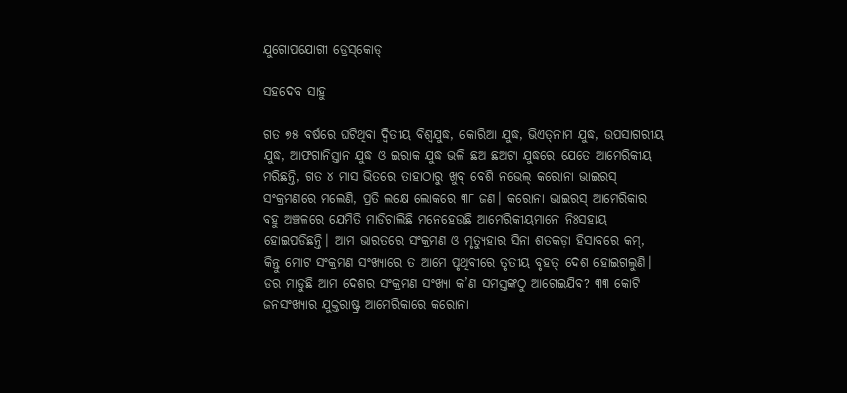ଯୁଗୋପଯୋଗୀ ଡ୍ରେସ୍‌କୋଡ୍‌

ସହଦେବ ସାହୁ

ଗତ ୭୫ ବର୍ଷରେ ଘଟିଥିବା ଦ୍ୱିତୀୟ ବିଶ୍ୱଯୁଦ୍ଧ, କୋରିଆ ଯୁଦ୍ଧ, ଭିଏତ୍‌ନାମ ଯୁଦ୍ଧ, ଉପସାଗରୀୟ ଯୁଦ୍ଧ, ଆଫଗାନିସ୍ତାନ ଯୁଦ୍ଧ ଓ ଇରାକ ଯୁଦ୍ଧ ଭଳି ଛଅ ଛଅଟା ଯୁଦ୍ଧରେ ଯେତେ ଆମେରିକୀୟ ମରିଛନ୍ତି, ଗତ ୪ ମାସ ଭିତରେ ତାହାଠାରୁ ଖୁବ୍‌ ବେଶି ନଭେଲ୍‌ କରୋନା ଭାଇରସ୍‌ ସଂକ୍ରମଣରେ ମଲେଣି, ପ୍ରତି ଲକ୍ଷେ ଲୋକରେ ୩୮ ଜଣ। କରୋନା ଭାଇରସ୍‌ ଆମେରିକାର ବହୁ ଅଞ୍ଚଳରେ ଯେମିତି ମାଡିଚାଲିଛି ମନେହେଉଛି ଆମେରିକୀୟମାନେ ନିଃସହାୟ ହୋଇପଡିଛନ୍ତି। ଆମ ଭାରତରେ ସଂକ୍ରମଣ ଓ ମୃତ୍ୟୁହାର ସିନା ଶତକଡ଼ା ହିସାବରେ କମ୍‌, କିନ୍ତୁ ମୋଟ ସଂକ୍ରମଣ ସଂଖ୍ୟାରେ ତ ଆମେ ପୃଥିବୀରେ ତୃତୀୟ ବୃହତ୍‌ ଦେଶ ହୋଇଗଲୁଣି। ଡର ମାଡୁଛି ଆମ ଦେଶର ସଂକ୍ରମଣ ସଂଖ୍ୟା କ’ଣ ସମସ୍ତଙ୍କଠୁ ଆଗେଇଯିବ? ୩୩ କୋଟି ଜନସଂଖ୍ୟାର ଯୁକ୍ତରାଷ୍ଟ୍ର ଆମେରିକାରେ କରୋନା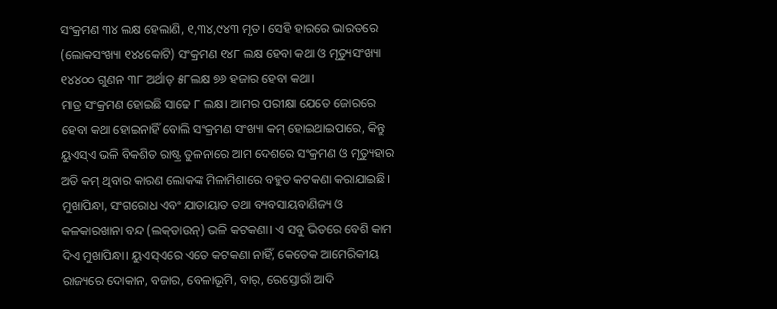ସଂକ୍ରମଣ ୩୪ ଲକ୍ଷ ହେଲାଣି, ୧,୩୪,୯୪୩ ମୃତ। ସେହି ହାରରେ ଭାରତରେ (ଲୋକସଂଖ୍ୟା ୧୪୪କୋଟି) ସଂକ୍ରମଣ ୧୪୮ ଲକ୍ଷ ହେବା କଥା ଓ ମୃତ୍ୟୁସଂଖ୍ୟା ୧୪୪୦୦ ଗୁଣନ ୩୮ ଅର୍ଥାତ୍‌ ୫୮ଲକ୍ଷ ୭୬ ହଜାର ହେବା କଥା।
ମାତ୍ର ସଂକ୍ରମଣ ହୋଇଛି ସାଢେ ୮ ଲକ୍ଷ। ଆମର ପରୀକ୍ଷା ଯେତେ ଜୋରରେ ହେବା କଥା ହୋଇନାହିଁ ବୋଲି ସଂକ୍ରମଣ ସଂଖ୍ୟା କମ୍‌ ହୋଇଥାଇପାରେ, କିନ୍ତୁ ୟୁଏସ୍‌ଏ ଭଳି ବିକଶିତ ରାଷ୍ଟ୍ର ତୁଳନାରେ ଆମ ଦେଶରେ ସଂକ୍ରମଣ ଓ ମୃତ୍ୟୁହାର ଅତି କମ୍‌ ଥିବାର କାରଣ ଲୋକଙ୍କ ମିଳାମିଶାରେ ବହୁତ କଟକଣା କରାଯାଇଛି। ମୁଖାପିନ୍ଧା, ସଂଗରୋଧ ଏବଂ ଯାତାୟାତ ତଥା ବ୍ୟବସାୟବାଣିଜ୍ୟ ଓ କଳକାରଖାନା ବନ୍ଦ (ଲକ୍‌ଡାଉନ୍‌) ଭଳି କଟକଣା। ଏ ସବୁ ଭିତରେ ବେଶି କାମ ଦିଏ ମୁଖାପିନ୍ଧା। ୟୁଏସ୍‌ଏରେ ଏତେ କଟକଣା ନାହିଁ, କେତେକ ଆମେରିକୀୟ ରାଜ୍ୟରେ ଦୋକାନ, ବଜାର, ବେଳାଭୂମି, ବାର୍‌, ରେସ୍ତୋରାଁ ଆଦି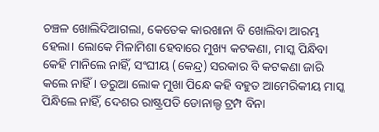ଚଞ୍ଚଳ ଖୋଲିଦିଆଗଲା, କେତେକ କାରଖାନା ବି ଖୋଲିବା ଆରମ୍ଭ ହେଲା। ଲୋକେ ମିଳାମିଶା ହେବାରେ ମୁଖ୍ୟ କଟକଣା, ମାସ୍କ ପିନ୍ଧିବା କେହି ମାନିଲେ ନାହିଁ, ସଂଘୀୟ (କେନ୍ଦ୍ର) ସରକାର ବି କଟକଣା ଜାରି କଲେ ନାହିଁ। ଡରୁଆ ଲୋକ ମୁଖା ପିନ୍ଧେ କହି ବହୁତ ଆମେରିକୀୟ ମାସ୍କ ପିନ୍ଧିଲେ ନାହିଁ, ଦେଶର ରାଷ୍ଟ୍ରପତି ଡୋନାଲ୍ଡ ଟ୍ରମ୍ପ ବିନା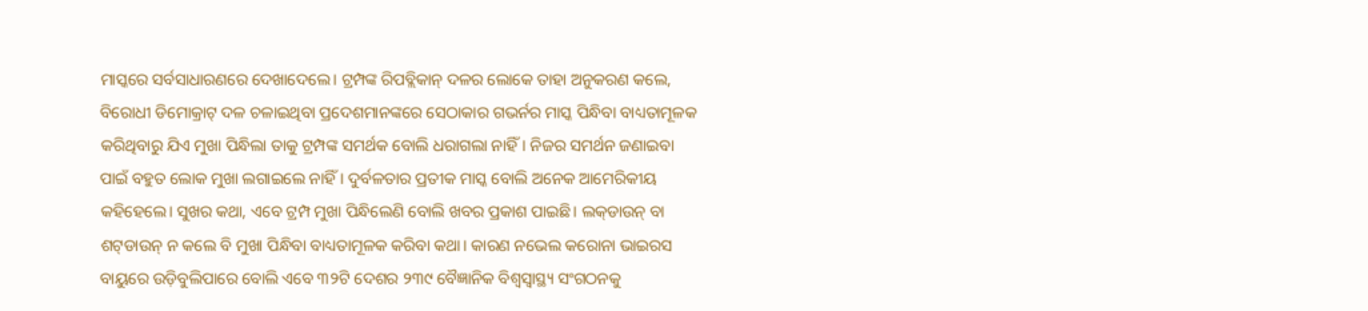ମାସ୍କରେ ସର୍ବସାଧାରଣରେ ଦେଖାଦେଲେ। ଟ୍ରମ୍ପଙ୍କ ରିପବ୍ଲିକାନ୍‌ ଦଳର ଲୋକେ ତାହା ଅନୁକରଣ କଲେ, ବିରୋଧୀ ଡିମୋକ୍ରାଟ୍‌ ଦଳ ଚଳାଇଥିବା ପ୍ରଦେଶମାନଙ୍କରେ ସେଠାକାର ଗଭର୍ନର ମାସ୍କ ପିନ୍ଧିବା ବାଧ୍ୟତାମୂଳକ କରିଥିବାରୁ ଯିଏ ମୁଖା ପିନ୍ଧିଲା ତାକୁ ଟ୍ରମ୍ପଙ୍କ ସମର୍ଥକ ବୋଲି ଧରାଗଲା ନାହିଁ। ନିଜର ସମର୍ଥନ ଜଣାଇବା ପାଇଁ ବହୁତ ଲୋକ ମୁଖା ଲଗାଇଲେ ନାହିଁ। ଦୁର୍ବଳତାର ପ୍ରତୀକ ମାସ୍କ ବୋଲି ଅନେକ ଆମେରିକୀୟ କହିହେଲେ। ସୁଖର କଥା, ଏବେ ଟ୍ରମ୍ପ ମୁଖା ପିନ୍ଧିଲେଣି ବୋଲି ଖବର ପ୍ରକାଶ ପାଇଛି। ଲକ୍‌ଡାଉନ୍‌ ବା ଶଟ୍‌ଡାଉନ୍‌ ନ କଲେ ବି ମୁଖା ପିନ୍ଧିବା ବାଧ୍ୟତାମୂଳକ କରିବା କଥା। କାରଣ ନଭେଲ କରୋନା ଭାଇରସ ବାୟୁରେ ଉଡ଼ିବୁଲିପାରେ ବୋଲି ଏବେ ୩୨ଟି ଦେଶର ୨୩୯ ବୈଜ୍ଞାନିକ ବିଶ୍ୱସ୍ବାସ୍ଥ୍ୟ ସଂଗଠନକୁ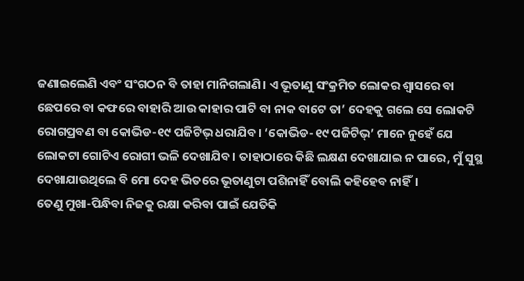ଜଣାଇଲେଣି ଏବଂ ସଂଗଠନ ବି ତାହା ମାନିଗଲାଣି। ଏ ଭୂତାଣୁ ସଂକ୍ରମିତ ଲୋକର ଶ୍ୱାସରେ ବା ଛେପରେ ବା କଫରେ ବାହାରି ଆଉ କାହାର ପାଟି ବା ନାକ ବାଟେ ତା’ ଦେହକୁ ଗଲେ ସେ ଲୋକଟି ରୋଗପ୍ରବଣ ବା କୋଭିଡ-୧୯ ପଜିଟିଭ୍‌ ଧରାଯିବ। ‘କୋଭିଡ-୧୯ ପଜିଟିଭ୍‌’ ମାନେ ନୁହେଁ ଯେ ଲୋକଟା ଗୋଟିଏ ରୋଗୀ ଭଳି ଦେଖାଯିବ। ତାହାଠାରେ କିଛି ଲକ୍ଷଣ ଦେଖାଯାଇ ନ ପାରେ, ମୁଁ ସୁସ୍ଥ ଦେଖାଯାଉଥିଲେ ବି ମୋ ଦେହ ଭିତରେ ଭୂତାଣୁଟା ପଶିନାହିଁ ବୋଲି କହିହେବ ନାହିଁ।
ତେଣୁ ମୁଖା-ପିନ୍ଧିବା ନିଜକୁ ରକ୍ଷା କରିବା ପାଇଁ ଯେତିକି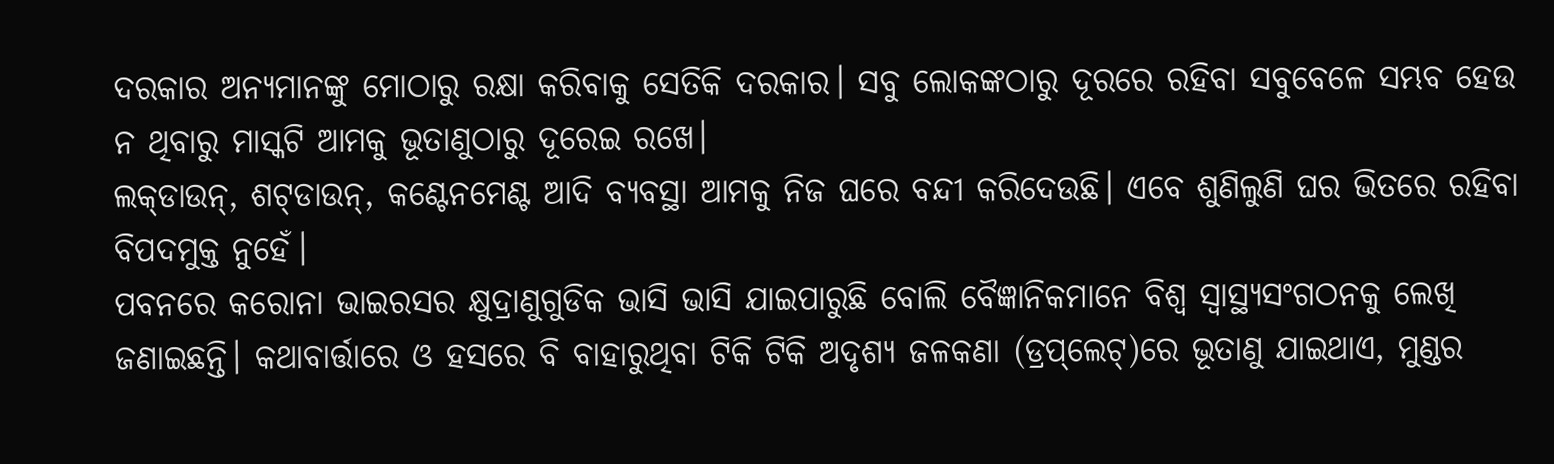ଦରକାର ଅନ୍ୟମାନଙ୍କୁ ମୋଠାରୁ ରକ୍ଷା କରିବାକୁ ସେତିକି ଦରକାର। ସବୁ ଲୋକଙ୍କଠାରୁ ଦୂରରେ ରହିବା ସବୁବେଳେ ସମ୍ଭବ ହେଉ ନ ଥିବାରୁ ମାସ୍କଟି ଆମକୁ ଭୂତାଣୁଠାରୁ ଦୂରେଇ ରଖେ।
ଲକ୍‌ଡାଉନ୍‌, ଶଟ୍‌ଡାଉନ୍‌, କଣ୍ଟେନମେଣ୍ଟ ଆଦି ବ୍ୟବସ୍ଥା ଆମକୁ ନିଜ ଘରେ ବନ୍ଦୀ କରିଦେଉଛି। ଏବେ ଶୁଣିଲୁଣି ଘର ଭିତରେ ରହିବା ବିପଦମୁକ୍ତ ନୁହେଁ।
ପବନରେ କରୋନା ଭାଇରସର କ୍ଷୁଦ୍ରାଣୁଗୁଡିକ ଭାସି ଭାସି ଯାଇପାରୁଛି ବୋଲି ବୈଜ୍ଞାନିକମାନେ ବିଶ୍ୱ ସ୍ବାସ୍ଥ୍ୟସଂଗଠନକୁ ଲେଖି ଜଣାଇଛନ୍ତି। କଥାବାର୍ତ୍ତାରେ ଓ ହସରେ ବି ବାହାରୁଥିବା ଟିକି ଟିକି ଅଦୃଶ୍ୟ ଜଳକଣା (ଡ୍ରପ୍‌ଲେଟ୍‌)ରେ ଭୂତାଣୁ ଯାଇଥାଏ, ମୁଣ୍ଡର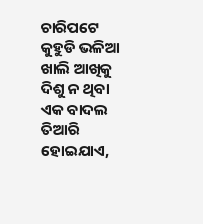ଚାରିପଟେ କୁହୁଡି ଭଳିଆ ଖାଲି ଆଖିକୁ ଦିଶୁ ନ ଥିବା ଏକ ବାଦଲ ତିଆରି ହୋଇଯାଏ,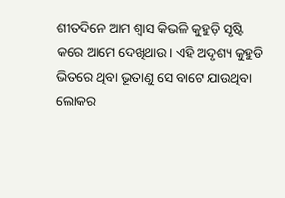ଶୀତଦିନେ ଆମ ଶ୍ୱାସ କିଭଳି କୁହୁଡ଼ି ସୃଷ୍ଟି କରେ ଆମେ ଦେଖିଥାଉ। ଏହି ଅଦୃଶ୍ୟ କୁହୁଡି ଭିତରେ ଥିବା ଭୂତାଣୁ ସେ ବାଟେ ଯାଉଥିବା ଲୋକର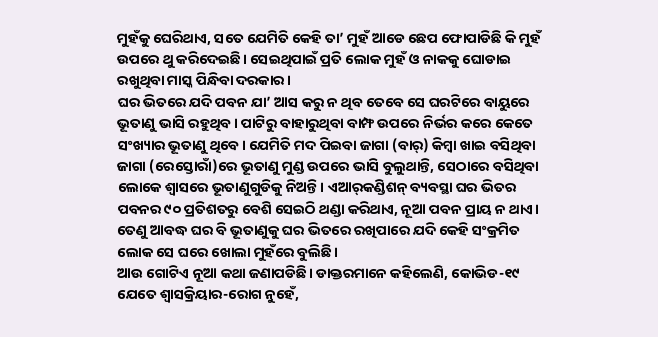ମୁହଁକୁ ଘେରିଥାଏ, ସତେ ଯେମିତି କେହି ତା’ ମୁହଁ ଆଡେ ଛେପ ଫୋପାଡିଛି କି ମୁହଁ ଉପରେ ଥୁ କରିଦେଇଛି। ସେଇଥିପାଇଁ ପ୍ରତି ଲୋକ ମୁହଁ ଓ ନାକକୁ ଘୋଡାଇ ରଖୁଥିବା ମାସ୍କ ପିନ୍ଧିବା ଦରକାର।
ଘର ଭିତରେ ଯଦି ପବନ ଯା’ ଆସ କରୁ ନ ଥିବ ତେବେ ସେ ଘରଟିରେ ବାୟୁରେ ଭୂତାଣୁ ଭାସି ରହୁଥିବ। ପାଟିରୁ ବାହାରୁଥିବା ବାମ୍ଫ ଉପରେ ନିର୍ଭର କରେ କେତେ ସଂଖ୍ୟାର ଭୂତାଣୁ ଥିବେ। ଯେମିତି ମଦ ପିଇବା ଜାଗା (ବାର୍‌) କିମ୍ବା ଖାଇ ବସିଥିବା ଜାଗା (ରେସ୍ତୋରାଁ)ରେ ଭୂତାଣୁ ମୁଣ୍ଡ ଉପରେ ଭାସି ବୁଲୁଥାନ୍ତି, ସେଠାରେ ବସିଥିବା ଲୋକେ ଶ୍ୱାସରେ ଭୂତାଣୁଗୁଡିକୁ ନିଅନ୍ତି। ଏଆର୍‌କଣ୍ଡିଶନ୍‌ ବ୍ୟବସ୍ଥା ଘର ଭିତର ପବନର ୯୦ ପ୍ରତିଶତରୁ ବେଶି ସେଇଠି ଥଣ୍ଡା କରିଥାଏ, ନୂଆ ପବନ ପ୍ରାୟ ନ ଥାଏ। ତେଣୁ ଆବଦ୍ଧ ଘର ବି ଭୂତାଣୁକୁ ଘର ଭିତରେ ରଖିପାରେ ଯଦି କେହି ସଂକ୍ରମିତ ଲୋକ ସେ ଘରେ ଖୋଲା ମୁହଁରେ ବୁଲିଛି।
ଆଉ ଗୋଟିଏ ନୂଆ କଥା ଜଣାପଡିଛି। ଡାକ୍ତରମାନେ କହିଲେଣି, କୋଭିଡ-୧୯ ଯେତେ ଶ୍ୱାସକ୍ରିୟାର-ରୋଗ ନୁହେଁ,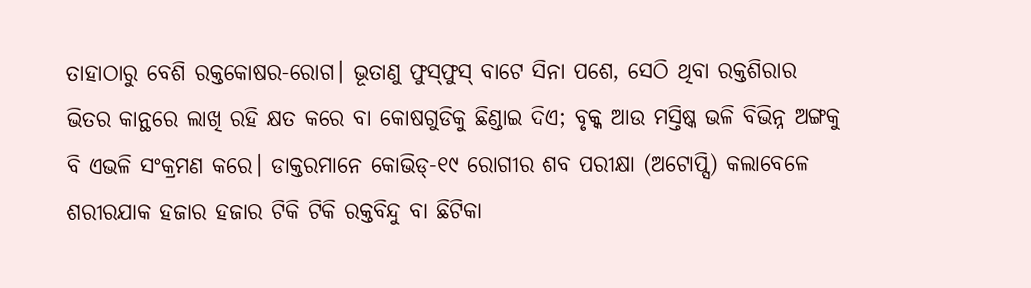ତାହାଠାରୁ ବେଶି ରକ୍ତକୋଷର-ରୋଗ। ଭୂତାଣୁ ଫୁସ୍‌ଫୁସ୍‌ ବାଟେ ସିନା ପଶେ, ସେଠି ଥିବା ରକ୍ତଶିରାର ଭିତର କାନ୍ଥରେ ଲାଖି ରହି କ୍ଷତ କରେ ବା କୋଷଗୁଡିକୁ ଛିଣ୍ଡାଇ ଦିଏ; ବୃକ୍କ ଆଉ ମସ୍ତିଷ୍କ ଭଳି ବିଭିନ୍ନ ଅଙ୍ଗକୁ ବି ଏଭଳି ସଂକ୍ରମଣ କରେ। ଡାକ୍ତରମାନେ କୋଭିଡ୍‌-୧୯ ରୋଗୀର ଶବ ପରୀକ୍ଷା (ଅଟୋପ୍ସି) କଲାବେଳେ ଶରୀରଯାକ ହଜାର ହଜାର ଟିକି ଟିକି ରକ୍ତବିନ୍ଦୁ ବା ଛିଟିକା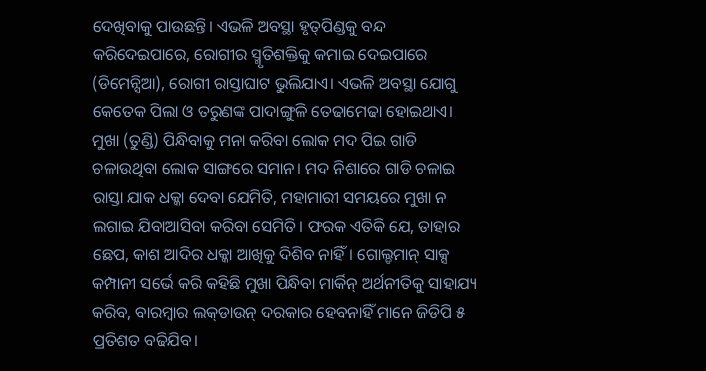ଦେଖିବାକୁ ପାଉଛନ୍ତି। ଏଭଳି ଅବସ୍ଥା ହୃତ୍‌ପିଣ୍ଡକୁ ବନ୍ଦ କରିଦେଇପାରେ, ରୋଗୀର ସ୍ମୃତିଶକ୍ତିକୁ କମାଇ ଦେଇପାରେ (ଡିମେନ୍ସିଆ), ରୋଗୀ ରାସ୍ତାଘାଟ ଭୁଲିଯାଏ। ଏଭଳି ଅବସ୍ଥା ଯୋଗୁ କେତେକ ପିଲା ଓ ତରୁଣଙ୍କ ପାଦାଙ୍ଗୁଳି ତେଢାମେଢା ହୋଇଥାଏ।
ମୁଖା (ତୁଣ୍ଡି) ପିନ୍ଧିବାକୁ ମନା କରିବା ଲୋକ ମଦ ପିଇ ଗାଡି ଚଳାଉଥିବା ଲୋକ ସାଙ୍ଗରେ ସମାନ। ମଦ ନିଶାରେ ଗାଡି ଚଳାଇ ରାସ୍ତା ଯାକ ଧକ୍କା ଦେବା ଯେମିତି, ମହାମାରୀ ସମୟରେ ମୁଖା ନ ଲଗାଇ ଯିବାଆସିବା କରିବା ସେମିତି। ଫରକ ଏତିକି ଯେ, ତାହାର ଛେପ, କାଶ ଆଦିର ଧକ୍କା ଆଖିକୁ ଦିଶିବ ନାହିଁ। ଗୋଲ୍ଡମାନ୍‌ ସାକ୍ସ କମ୍ପାନୀ ସର୍ଭେ କରି କହିଛି ମୁଖା ପିନ୍ଧିବା ମାର୍କିନ୍‌ ଅର୍ଥନୀତିକୁ ସାହାଯ୍ୟ କରିବ, ବାରମ୍ବାର ଲକ୍‌ଡାଉନ୍‌ ଦରକାର ହେବନାହିଁ ମାନେ ଜିଡିପି ୫ ପ୍ରତିଶତ ବଢିଯିବ।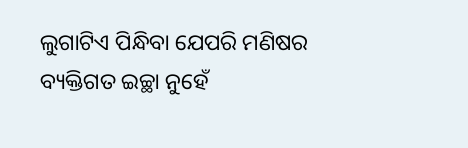ଲୁଗାଟିଏ ପିନ୍ଧିବା ଯେପରି ମଣିଷର ବ୍ୟକ୍ତିଗତ ଇଚ୍ଛା ନୁହେଁ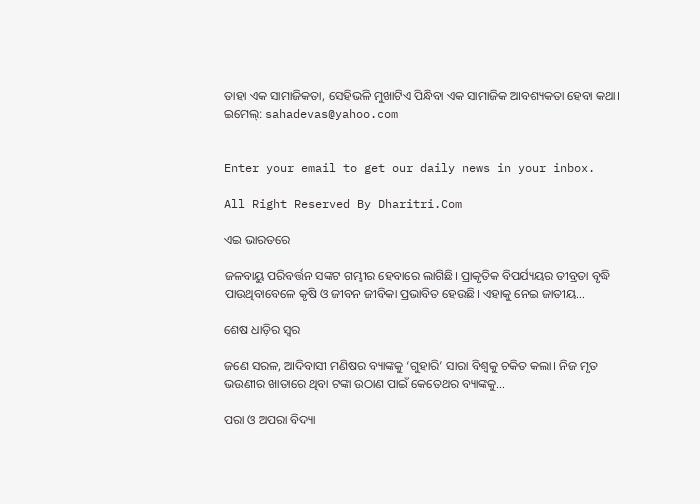ତାହା ଏକ ସାମାଜିକତା, ସେହିଭଳି ମୁଖାଟିଏ ପିନ୍ଧିବା ଏକ ସାମାଜିକ ଆବଶ୍ୟକତା ହେବା କଥା।
ଇମେଲ୍‌: sahadevas@yahoo.com


Enter your email to get our daily news in your inbox.

All Right Reserved By Dharitri.Com

ଏଇ ଭାରତରେ

ଜଳବାୟୁ ପରିବର୍ତ୍ତନ ସଙ୍କଟ ଗମ୍ଭୀର ହେବାରେ ଲାଗିଛି। ପ୍ରାକୃତିକ ବିପର୍ଯ୍ୟୟର ତୀବ୍ରତା ବୃଦ୍ଧି ପାଉଥିବାବେଳେ କୃଷି ଓ ଜୀବନ ଜୀବିକା ପ୍ରଭାବିତ ହେଉଛି। ଏହାକୁ ନେଇ ଜାତୀୟ…

ଶେଷ ଧାଡ଼ିର ସ୍ବର

ଜଣେ ସରଳ, ଆଦିବାସୀ ମଣିଷର ବ୍ୟାଙ୍କକୁ ‘ଗୁହାରି’ ସାରା ବିଶ୍ୱକୁ ଚକିତ କଲା। ନିଜ ମୃତ ଭଉଣୀର ଖାତାରେ ଥିବା ଟଙ୍କା ଉଠାଣ ପାଇଁ କେତେଥର ବ୍ୟାଙ୍କକୁ…

ପରା ଓ ଅପରା ବିଦ୍ୟା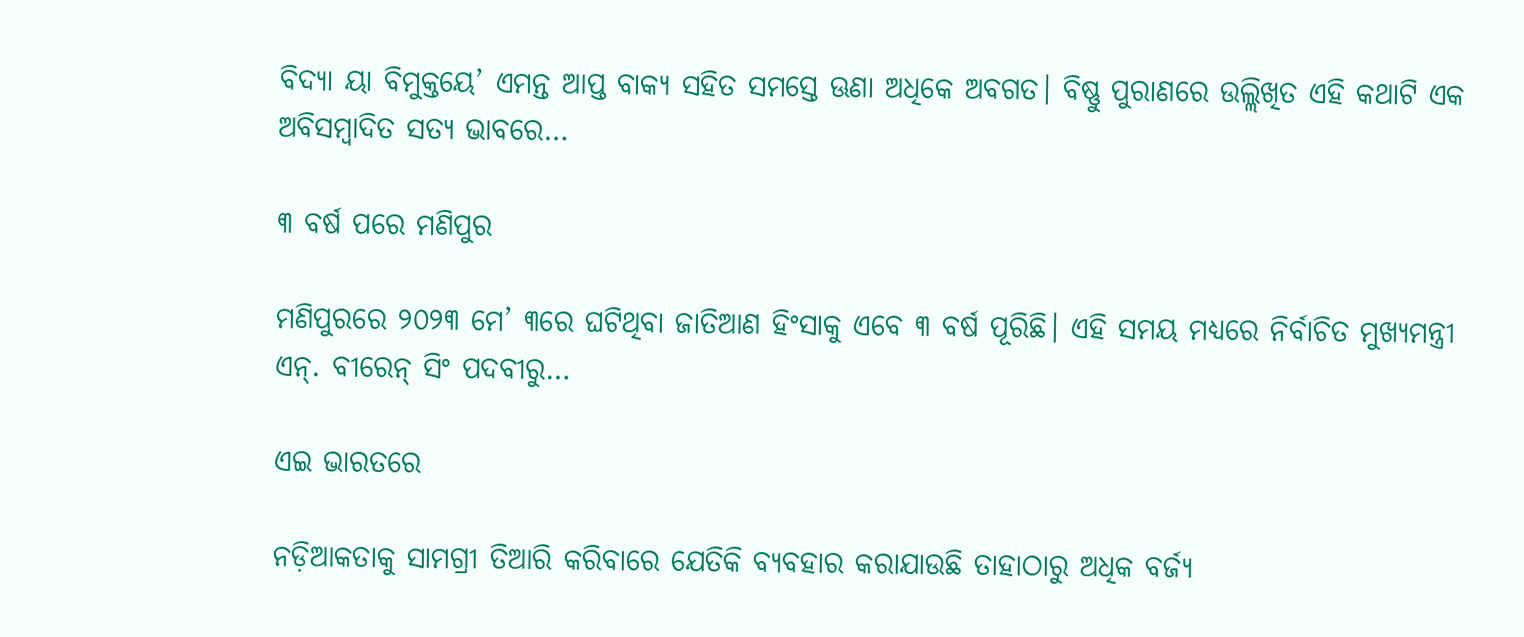ବିଦ୍ୟା ୟା ବିମୁକ୍ତୟେ’ ଏମନ୍ତ ଆପ୍ତ ବାକ୍ୟ ସହିତ ସମସ୍ତେ ଊଣା ଅଧିକେ ଅବଗତ। ବିଷ୍ଣୁ ପୁରାଣରେ ଉଲ୍ଲିଖିତ ଏହି କଥାଟି ଏକ ଅବିସମ୍ବାଦିତ ସତ୍ୟ ଭାବରେ…

୩ ବର୍ଷ ପରେ ମଣିପୁର

ମଣିପୁରରେ ୨୦୨୩ ମେ’ ୩ରେ ଘଟିଥିବା ଜାତିଆଣ ହିଂସାକୁ ଏବେ ୩ ବର୍ଷ ପୂରିଛି। ଏହି ସମୟ ମଧ୍ୟରେ ନିର୍ବାଚିତ ମୁଖ୍ୟମନ୍ତ୍ରୀ ଏନ୍‌. ବୀରେନ୍‌ ସିଂ ପଦବୀରୁ…

ଏଇ ଭାରତରେ

ନଡ଼ିଆକତାକୁ ସାମଗ୍ରୀ ତିଆରି କରିବାରେ ଯେତିକି ବ୍ୟବହାର କରାଯାଉଛି ତାହାଠାରୁ ଅଧିକ ବର୍ଜ୍ୟ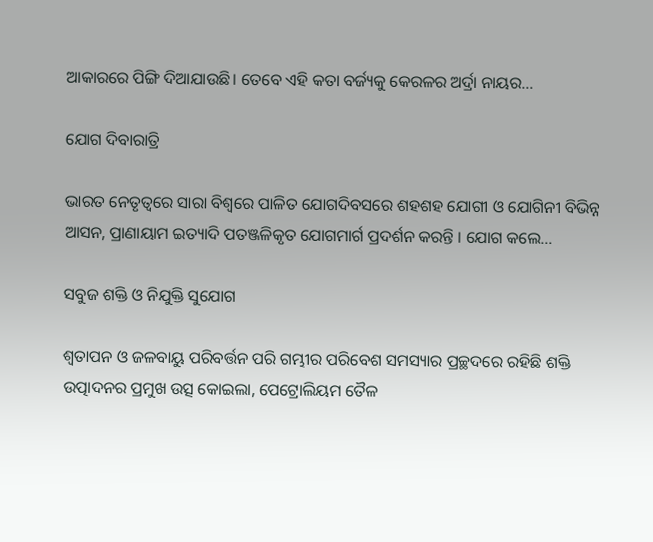ଆକାରରେ ପିଙ୍ଗି ଦିଆଯାଉଛି। ତେବେ ଏହି କତା ବର୍ଜ୍ୟକୁ କେରଳର ଅର୍ଦ୍ରା ନାୟର…

ଯୋଗ ଦିବାରାତ୍ରି

ଭାରତ ନେତୃତ୍ୱରେ ସାରା ବିଶ୍ୱରେ ପାଳିତ ଯୋଗଦିବସରେ ଶହଶହ ଯୋଗୀ ଓ ଯୋଗିନୀ ବିଭିନ୍ନ ଆସନ, ପ୍ରାଣାୟାମ ଇତ୍ୟାଦି ପତଞ୍ଜଳିକୃତ ଯୋଗମାର୍ଗ ପ୍ରଦର୍ଶନ କରନ୍ତି । ଯୋଗ କଲେ…

ସବୁଜ ଶକ୍ତି ଓ ନିଯୁକ୍ତି ସୁଯୋଗ

ଶ୍ୱତାପନ ଓ ଜଳବାୟୁ ପରିବର୍ତ୍ତନ ପରି ଗମ୍ଭୀର ପରିବେଶ ସମସ୍ୟାର ପ୍ରଚ୍ଛଦରେ ରହିଛି ଶକ୍ତି ଉତ୍ପାଦନର ପ୍ରମୁଖ ଉତ୍ସ କୋଇଲା, ପେଟ୍ରୋଲିୟମ ତୈଳ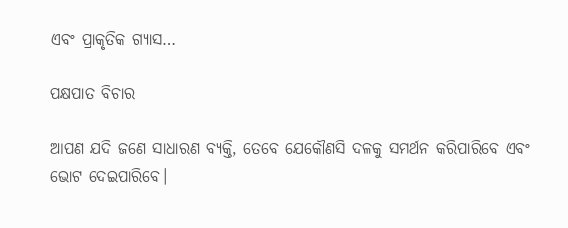ଏବଂ ପ୍ରାକୃତିକ ଗ୍ୟାସ…

ପକ୍ଷପାତ ବିଚାର

ଆପଣ ଯଦି ଜଣେ ସାଧାରଣ ବ୍ୟକ୍ତି, ତେବେ ଯେକୌଣସି ଦଳକୁ ସମର୍ଥନ କରିପାରିବେ ଏବଂ ଭୋଟ ଦେଇପାରିବେ।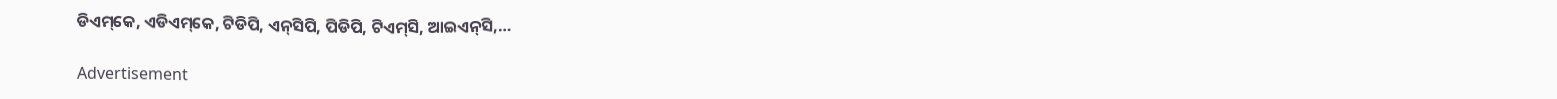ଡିଏମ୍‌କେ, ଏଡିଏମ୍‌କେ, ଟିଡିପି, ଏନ୍‌ସିପି, ପିଡିପି, ଟିଏମ୍‌ସି, ଆଇଏନ୍‌ସି,…

Advertisement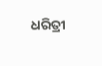ଧରିତ୍ରୀ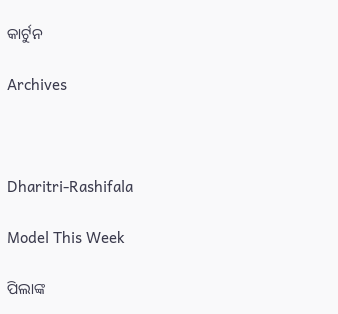କାର୍ଟୁନ

Archives



Dharitri-Rashifala

Model This Week

ପିଲାଙ୍କ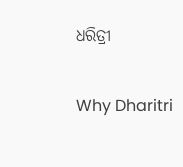ଧରିତ୍ରୀ

Why Dharitri